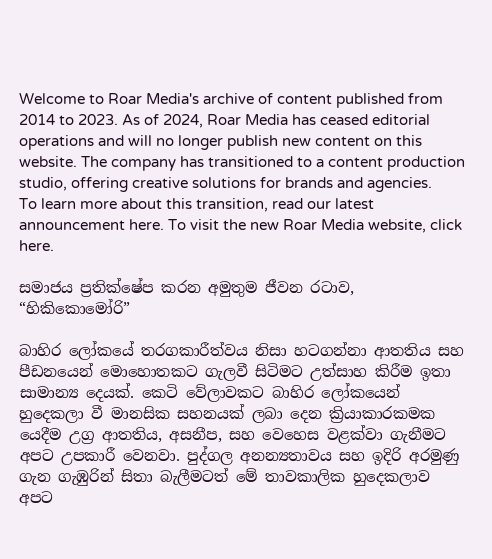Welcome to Roar Media's archive of content published from 2014 to 2023. As of 2024, Roar Media has ceased editorial operations and will no longer publish new content on this website. The company has transitioned to a content production studio, offering creative solutions for brands and agencies.
To learn more about this transition, read our latest announcement here. To visit the new Roar Media website, click here.

සමාජය ප්‍රතික්ෂේප කරන අමුතුම ජීවන රටාව, “හිකිකොමෝරි”

බාහිර ලෝකයේ තරගකාරීත්වය නිසා හටගන්නා ආතතිය සහ පීඩනයෙන් මොහොතකට ගැලවී සිටිමට උත්සාහ කිරීම ඉතා සාමාන්‍ය දෙයක්. කෙටි වේලාවකට බාහිර ලෝකයෙන් හුදෙකලා වී මානසික සහනයක් ලබා දෙන ක්‍රියාකාරකමක යෙදීම උග්‍ර ආතතිය, අසනීප, සහ වෙහෙස වළක්වා ගැනීමට අපට උපකාරී වෙනවා. පුද්ගල අනන්‍යතාවය සහ ඉදිරි අරමුණු ගැන ගැඹුරින් සිතා බැලීමටත් මේ තාවකාලික හුදෙකලාව අපට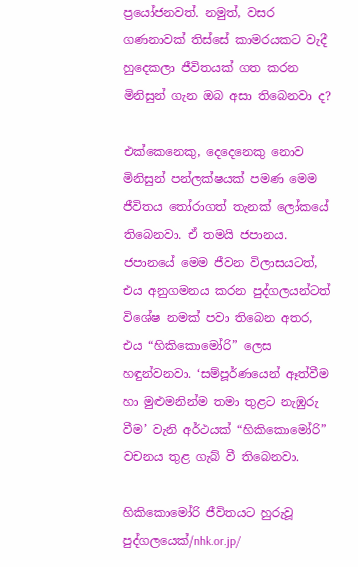ප්‍රයෝජනවත්. නමුත්, වසර ගණනාවක් තිස්සේ කාමරයකට වැදී හුදෙකලා ජීවිතයක් ගත කරන මිනිසුන් ගැන ඔබ අසා තිබෙනවා ද?

එක්කෙනෙකු, දෙදෙනෙකු නොව මිනිසුන් පන්ලක්ෂයක් පමණ මෙම ජීවිතය තෝරාගත් තැනක් ලෝකයේ තිබෙනවා. ඒ තමයි ජපානය. ජපානයේ මෙම ජීවන විලාසයටත්, එය අනුගමනය කරන පුද්ගලයන්ටත් විශේෂ නමක් පවා තිබෙන අතර, එය “හිකිකොමෝරි” ලෙස හඳුන්වනවා. ‘සම්පූර්ණයෙන් ඈත්වීම හා මුළුමනින්ම තමා තුළට නැඹුරු වීම’ වැනි අර්ථයක් “හිකිකොමෝරි” වචනය තුළ ගැබ් වී තිබෙනවා.

හිකිකොමෝරි ජීවිතයට හුරුවූ පුද්ගලයෙක්/nhk.or.jp/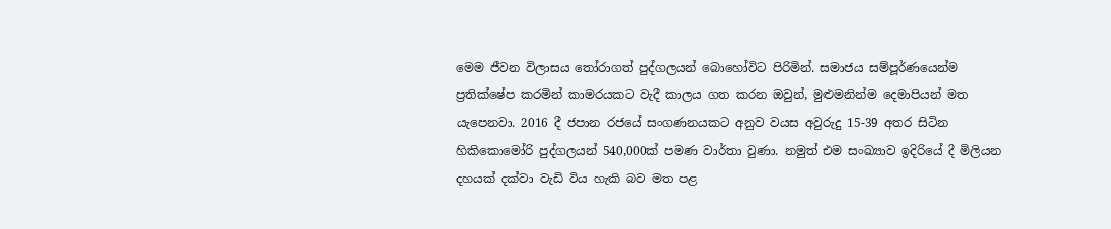මෙම ජීවන විලාසය තෝරාගත් පුද්ගලයන් බොහෝවිට පිරිමින්. සමාජය සම්පූර්ණයෙන්ම ප්‍රතික්ෂේප කරමින් කාමරයකට වැදී කාලය ගත කරන ඔවුන්, මුළුමනින්ම දෙමාපියන් මත යැපෙනවා. 2016 දී ජපාන රජයේ සංගණනයකට අනුව වයස අවුරුදු 15-39 අතර සිටින හිකිකොමෝරි පුද්ගලයන් 540,000ක් පමණ වාර්තා වුණා. නමුත් එම සංඛ්‍යාව ඉදිරියේ දී මිලියන දහයක් දක්වා වැඩි විය හැකි බව මත පළ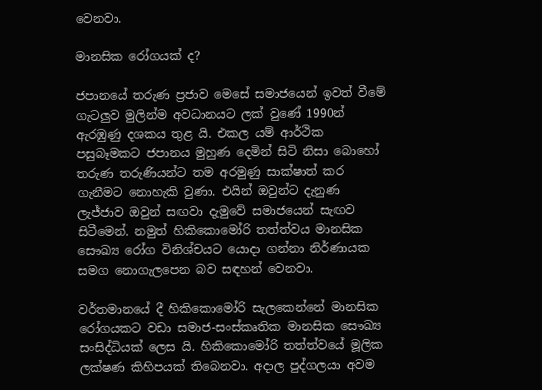වෙනවා.

මානසික රෝගයක් ද?

ජපානයේ තරුණ ප්‍රජාව මෙසේ සමාජයෙන් ඉවත් වීමේ ගැටලුව මුලින්ම අවධානයට ලක් වුණේ 1990න් ඇරඹුණු දශකය තුළ යි. එකල යම් ආර්ථික පසුබෑමකට ජපානය මුහුණ දෙමින් සිටි නිසා බොහෝ තරුණ තරුණියන්ට තම අරමුණු සාක්ෂාත් කර ගැනීමට නොහැකි වුණා. එයින් ඔවුන්ට දැනුණ ලැජ්ජාව ඔවුන් සඟවා දැමුවේ සමාජයෙන් සැඟව සිටීමෙන්. නමුත් හිකිකොමෝරි තත්ත්වය මානසික සෞඛ්‍ය රෝග විනිශ්චයට යොදා ගන්නා නිර්ණායක සමග නොගැලපෙන බව සඳහන් වෙනවා.

වර්තමානයේ දී හිකිකොමෝරි සැලකෙන්නේ මානසික රෝගයකට වඩා සමාජ-සංස්කෘතික මානසික සෞඛ්‍ය සංසිද්ධියක් ලෙස යි. හිකිකොමෝරි තත්ත්වයේ මූලික ලක්ෂණ කිහිපයක් තිබෙනවා. අදාල පුද්ගලයා අවම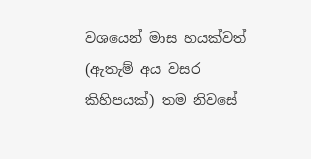වශයෙන් මාස හයක්වත් (ඇතැම් අය වසර කිහිපයක්) තම නිවසේ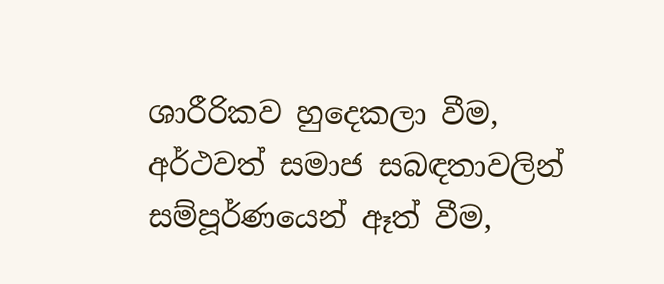ශාරීරිකව හුදෙකලා වීම, අර්ථවත් සමාජ සබඳතාවලින් සම්පූර්ණයෙන් ඈත් වීම,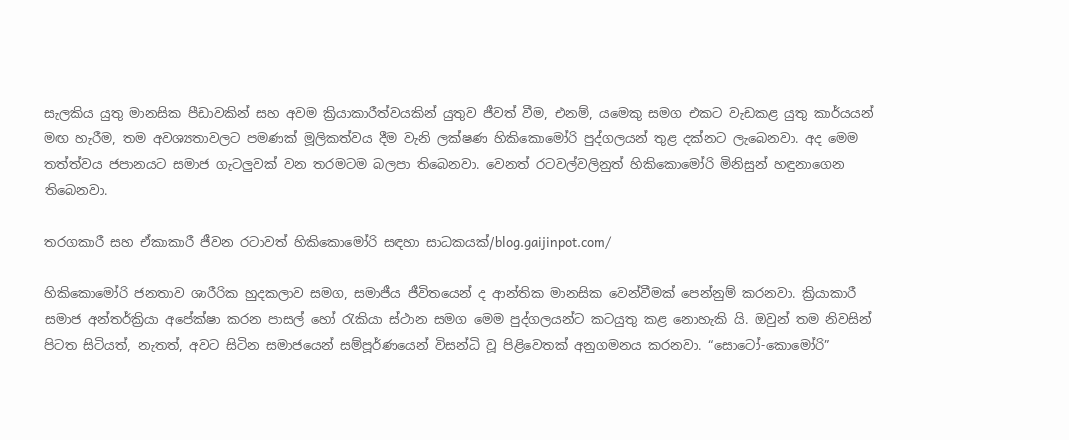සැලකිය යුතු මානසික පීඩාවකින් සහ අවම ක්‍රියාකාරීත්වයකින් යුතුව ජීවත් වීම, එනම්, යමෙකු සමග එකට වැඩකළ යුතු කාර්යයන් මඟ හැරීම, තම අවශ්‍යතාවලට පමණක් මූලිකත්වය දීම වැනි ලක්ෂණ හිකිකොමෝරි පුද්ගලයන් තුළ දක්නට ලැබෙනවා. අද මෙම තත්ත්වය ජපානයට සමාජ ගැටලුවක් වන තරමටම බලපා තිබෙනවා. වෙනත් රටවල්වලිනුත් හිකිකොමෝරි මිනිසුන් හඳුනාගෙන තිබෙනවා.

තරගකාරී සහ ඒකාකාරී ජීවන රටාවත් හිකිකොමෝරි සඳහා සාධකයක්/blog.gaijinpot.com/

හිකිකොමෝරි ජනතාව ශාරීරික හුදකලාව සමග, සමාජීය ජීවිතයෙන් ද ආන්තික මානසික වෙන්වීමක් පෙන්නුම් කරනවා. ක්‍රියාකාරී සමාජ අන්තර්ක්‍රියා අපේක්ෂා කරන පාසල් හෝ රැකියා ස්ථාන සමග මෙම පුද්ගලයන්ට කටයුතු කළ නොහැකි යි. ඔවුන් තම නිවසින් පිටත සිටියත්, නැතත්, අවට සිටින සමාජයෙන් සම්පූර්ණයෙන් විසන්ධි වූ පිළිවෙතක් අනුගමනය කරනවා. “සොටෝ-කොමෝරි”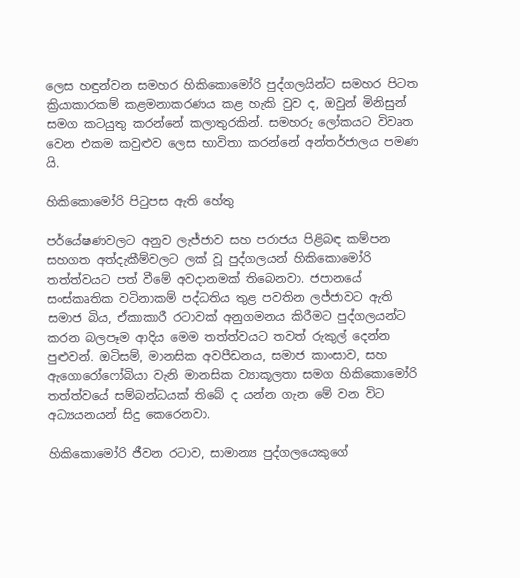ලෙස හඳුන්වන සමහර හිකිකොමෝරි පුද්ගලයින්ට සමහර පිටත ක්‍රියාකාරකම් කළමනාකරණය කළ හැකි වුව ද, ඔවුන් මිනිසුන් සමග කටයුතු කරන්නේ කලාතුරකින්. සමහරු ලෝකයට විවෘත වෙන එකම කවුළුව ලෙස භාවිතා කරන්නේ අන්තර්ජාලය පමණ යි.

හිකිකොමෝරි පිටුපස ඇති හේතු

පර්යේෂණවලට අනුව ලැජ්ජාව සහ පරාජය පිළිබඳ කම්පන සහගත අත්දැකීම්වලට ලක් වූ පුද්ගලයන් හිකිකොමෝරි තත්ත්වයට පත් වීමේ අවදානමක් තිබෙනවා. ජපානයේ සංස්කෘතික වටිනාකම් පද්ධතිය තුළ පවතින ලජ්ජාවට ඇති සමාජ බිය, ඒකාකාරී රටාවක් අනුගමනය කිරීමට පුද්ගලයන්ට කරන බලපෑම ආදිය මෙම තත්ත්වයට තවත් රුකුල් දෙන්න පුළුවන්. ඔටිසම්, මානසික අවපීඩනය, සමාජ කාංසාව, සහ ඇගොරෝෆෝබියා වැනි මානසික ව්‍යාකූලතා සමග හිකිකොමෝරි තත්ත්වයේ සම්බන්ධයක් තිබේ ද යන්න ගැන මේ වන විට අධ්‍යයනයන් සිදු කෙරෙනවා.

හිකිකොමෝරි ජීවන රටාව, සාමාන්‍ය පුද්ගලයෙකුගේ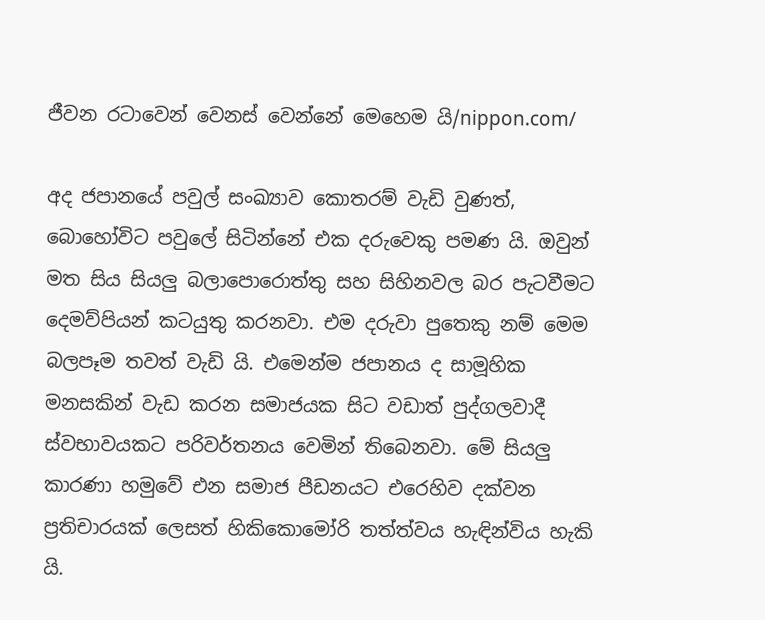ජීවන රටාවෙන් වෙනස් වෙන්නේ මෙහෙම යි/nippon.com/

අද ජපානයේ පවුල් සංඛ්‍යාව කොතරම් වැඩි වුණත්, බොහෝවිට පවුලේ සිටින්නේ එක දරුවෙකු පමණ යි. ඔවුන් මත සිය සියලු බලාපොරොත්තු සහ සිහිනවල බර පැටවීමට දෙමව්පියන් කටයුතු කරනවා. එම දරුවා පුතෙකු නම් මෙම බලපෑම තවත් වැඩි යි. එමෙන්ම ජපානය ද සාමූහික මනසකින් වැඩ කරන සමාජයක සිට වඩාත් පුද්ගලවාදී ස්වභාවයකට පරිවර්තනය වෙමින් තිබෙනවා. මේ සියලු කාරණා හමුවේ එන සමාජ පීඩනයට එරෙහිව දක්වන ප්‍රතිචාරයක් ලෙසත් හිකිකොමෝරි තත්ත්වය හැඳින්විය හැකි යි.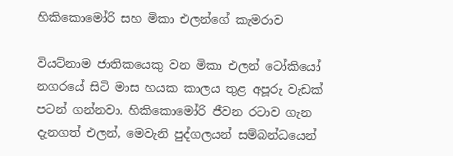හිකිකොමෝරි සහ මිකා එලන්ගේ කැමරාව

වියට්නාම ජාතිකයෙකු වන මිකා එලන් ටෝකියෝ නගරයේ සිටි මාස හයක කාලය තුළ අපූරු වැඩක් පටන් ගන්නවා. හිකිකොමෝරි ජීවන රටාව ගැන දැනගත් එලන්, මෙවැනි පුද්ගලයන් සම්බන්ධයෙන්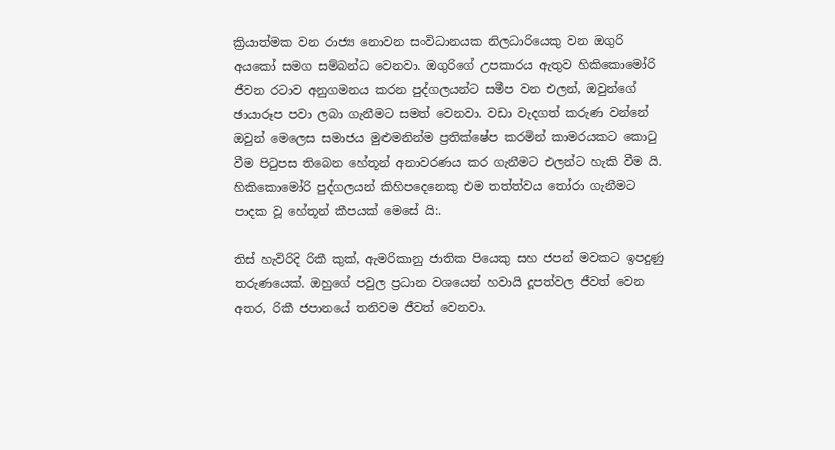ක්‍රියාත්මක වන රාජ්‍ය නොවන සංවිධානයක නිලධාරියෙකු වන ඔගුරි අයකෝ සමග සම්බන්ධ වෙනවා. ඔගුරිගේ උපකාරය ඇතුව හිකිකොමෝරි ජීවන රටාව අනුගමනය කරන පුද්ගලයන්ට සමීප වන එලන්, ඔවුන්ගේ ඡායාරූප පවා ලබා ගැනීමට සමත් වෙනවා. වඩා වැදගත් කරුණ වන්නේ ඔවුන් මෙලෙස සමාජය මුළුමනින්ම ප්‍රතික්ෂේප කරමින් කාමරයකට කොටු වීම පිටුපස තිබෙන හේතූන් අනාවරණය කර ගැනීමට එලන්ට හැකි වීම යි. හිකිකොමෝරි පුද්ගලයන් කිහිපදෙනෙකු එම තත්ත්වය තෝරා ගැනීමට පාදක වූ හේතූන් කීපයක් මෙසේ යි:.

තිස් හැවිරිදි රිකී කුක්, ඇමරිකානු ජාතික පියෙකු සහ ජපන් මවකට ඉපදුණු තරුණයෙක්. ඔහුගේ පවුල ප්‍රධාන වශයෙන් හවායි දූපත්වල ජීවත් වෙන අතර, රිකී ජපානයේ තනිවම ජීවත් වෙනවා.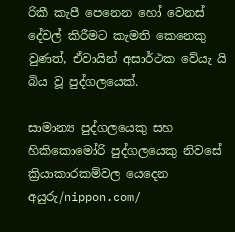රිකී කැපී පෙනෙන හෝ වෙනස් දේවල් කිරීමට කැමති කෙනෙකු වුණත්, ඒවායින් අසාර්ථක වේයැ යි බිය වූ පුද්ගලයෙක්.

සාමාන්‍ය පුද්ගලයෙකු සහ හිකිකොමෝරි පුද්ගලයෙකු නිවසේ ක්‍රියාකාරකම්වල යෙදෙන අයුරු/nippon.com/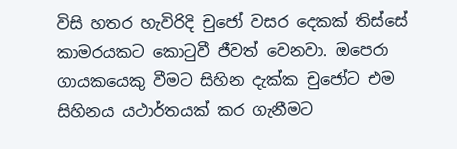විසි හතර හැවිරිදි චුජෝ වසර දෙකක් තිස්සේ කාමරයකට කොටුවී ජීවත් වෙනවා. ඔපෙරා ගායකයෙකු වීමට සිහින දැක්ක චුජෝට එම සිහිනය යථාර්තයක් කර ගැනීමට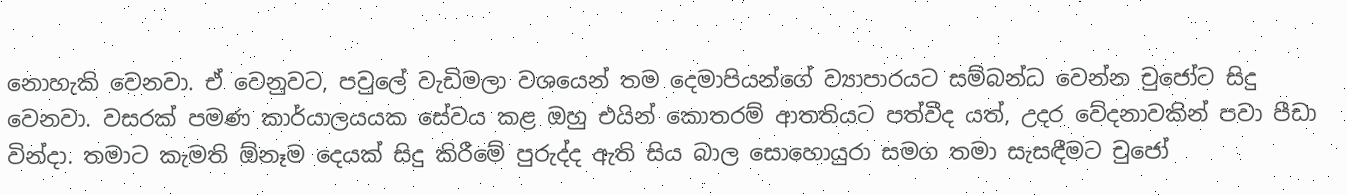නොහැකි වෙනවා. ඒ වෙනුවට, පවුලේ වැඩිමලා වශයෙන් තම දෙමාපියන්ගේ ව්‍යාපාරයට සම්බන්ධ වෙන්න චුජෝට සිදු වෙනවා. වසරක් පමණ කාර්යාලයයක සේවය කළ ඔහු එයින් කොතරම් ආතතියට පත්වීද යත්, උදර වේදනාවකින් පවා පීඩා වින්දා. තමාට කැමති ඕනෑම දෙයක් සිදු කිරීමේ පුරුද්ද ඇති සිය බාල සොහොයුරා සමග තමා සැසඳීමට චුජෝ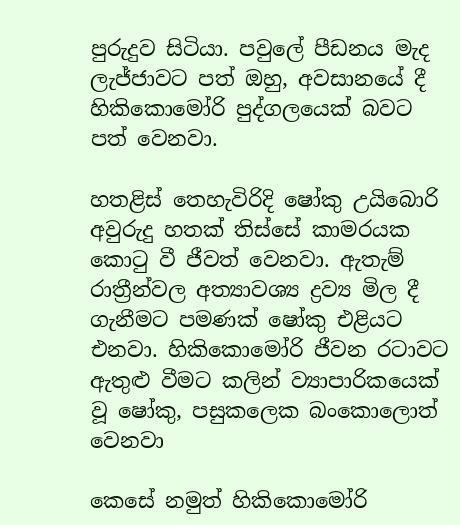පුරුදුව සිටියා. පවුලේ පීඩනය මැද ලැජ්ජාවට පත් ඔහු, අවසානයේ දී හිකිකොමෝරි පුද්ගලයෙක් බවට පත් වෙනවා.

හතළිස් තෙහැවිරිදි ෂෝකු උයිබොරි අවුරුදු හතක් තිස්සේ කාමරයක කොටු වී ජීවත් වෙනවා. ඇතැම් රාත්‍රීන්වල අත්‍යාවශ්‍ය ද්‍රව්‍ය මිල දී ගැනීමට පමණක් ෂෝකු එළියට එනවා. හිකිකොමෝරි ජීවන රටාවට ඇතුළු වීමට කලින් ව්‍යාපාරිකයෙක් වූ ෂෝකු, පසුකලෙක බංකොලොත් වෙනවා

කෙසේ නමුත් හිකිකොමෝරි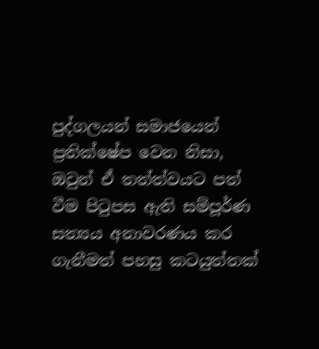පුද්ගලයන් සමාජයෙන් ප්‍රතික්ෂේප වෙන නිසා, ඔවුන් ඒ තත්ත්වයට පත් වීම පිටුපස ඇති සම්පූර්ණ සත්‍යය අනාවරණය කර ගැනීමත් පහසු කටයුත්තක්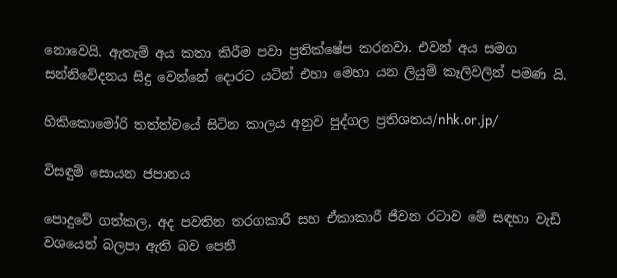නොවෙයි. ඇතැම් අය කතා කිරීම පවා ප්‍රතික්ෂේප කරනවා. එවන් අය සමග සන්නිවේදනය සිදු වෙන්නේ දොරට යටින් එහා මෙහා යන ලියුම් කෑලිවලින් පමණ යි.

හිකිකොමෝරි තත්ත්වයේ සිටින කාලය අනුව පුද්ගල ප්‍රතිශතය/nhk.or.jp/

විසඳුම් සොයන ජපානය

පොදුවේ ගත්කල, අද පවතින තරගකාරී සහ ඒකාකාරී ජීවන රටාව මේ සඳහා වැඩි වශයෙන් බලපා ඇති බව පෙනී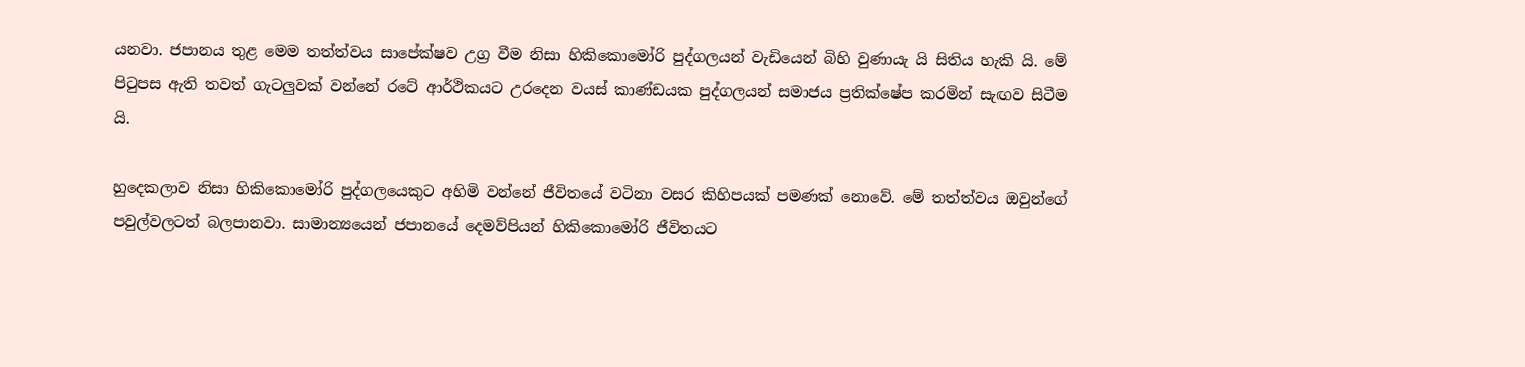යනවා. ජපානය තුළ මෙම තත්ත්වය සාපේක්ෂව උග්‍ර වීම නිසා හිකිකොමෝරි පුද්ගලයන් වැඩියෙන් බිහි වුණායැ යි සිතිය හැකි යි. මේ පිටුපස ඇති තවත් ගැටලුවක් වන්නේ රටේ ආර්ථිකයට උරදෙන වයස් කාණ්ඩයක පුද්ගලයන් සමාජය ප්‍රතික්ෂේප කරමින් සැඟව සිටීම යි.

හුදෙකලාව නිසා හිකිකොමෝරි පුද්ගලයෙකුට අහිමි වන්නේ ජීවිතයේ වටිනා වසර කිහිපයක් පමණක් නොවේ. මේ තත්ත්වය ඔවුන්ගේ පවුල්වලටත් බලපානවා. සාමාන්‍යයෙන් ජපානයේ දෙමව්පියන් හිකිකොමෝරි ජීවිතයට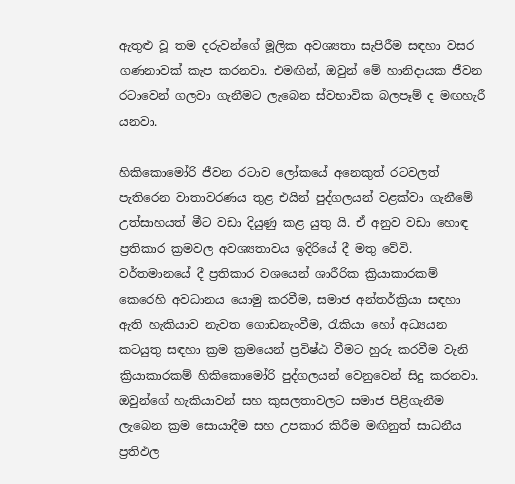ඇතුළු වූ තම දරුවන්ගේ මූලික අවශ්‍යතා සැපිරීම සඳහා වසර ගණනාවක් කැප කරනවා. එමඟින්, ඔවුන් මේ හානිදායක ජීවන රටාවෙන් ගලවා ගැනීමට ලැබෙන ස්වභාවික බලපෑම් ද මඟහැරී යනවා.

හිකිකොමෝරි ජීවන රටාව ලෝකයේ අනෙකුත් ‍රටවලත් පැතිරෙන වාතාවරණය තුළ එයින් පුද්ගලයන් වළක්වා ගැනීමේ උත්සාහයත් මීට වඩා දියුණු කළ යුතු යි. ඒ අනුව වඩා හොඳ ප්‍රතිකාර ක්‍රමවල අවශ්‍යතාවය ඉදිරියේ දී මතු වේවි. වර්තමානයේ දී ප්‍රතිකාර වශයෙන් ශාරීරික ක්‍රියාකාරකම් කෙරෙහි අවධානය යොමු කරවීම, සමාජ අන්තර්ක්‍රියා සඳහා ඇති හැකියාව නැවත ගොඩනැංවීම, රැකියා හෝ අධ්‍යයන කටයුතු සඳහා ක්‍රම ක්‍රමයෙන් ප්‍රවිෂ්ඨ වීමට හුරු කරවීම වැනි ක්‍රියාකාරකම් හිකිකොමෝරි පුද්ගලයන් වෙනුවෙන් සිදු කරනවා. ඔවුන්ගේ හැකියාවන් සහ කුසලතාවලට සමාජ පිළිගැනීම ලැබෙන ක්‍රම සොයාදීම සහ උපකාර කිරීම මඟිනුත් සාධනීය ප්‍රතිඵල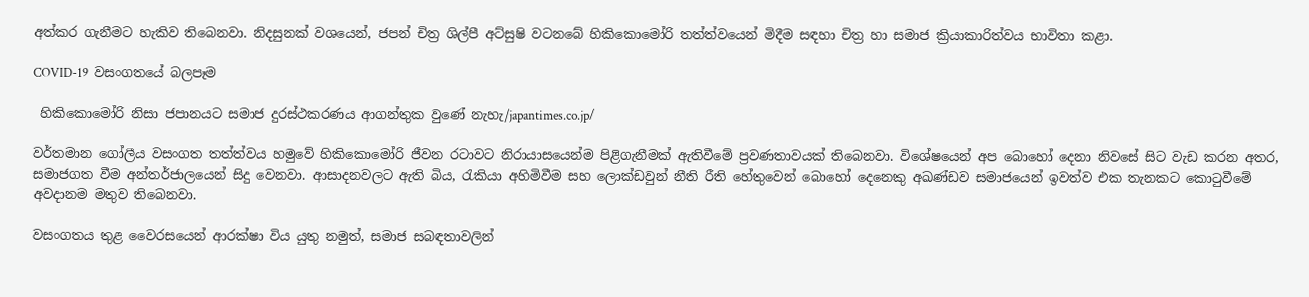අත්කර ගැනීමට හැකිව තිබෙනවා. නිදසුනක් වශයෙන්, ජපන් චිත්‍ර ශිල්පී අට්සුෂි වටනබේ හිකිකොමෝරි තත්ත්වයෙන් මිදීම සඳහා චිත්‍ර හා සමාජ ක්‍රියාකාරිත්වය භාවිතා කළා.

COVID-19  වසංගතයේ බලපෑම

 හිකිකොමෝරි නිසා ජපානයට සමාජ දුරස්ථකරණය ආගන්තුක වුණේ නැහැ/japantimes.co.jp/

වර්තමාන ගෝලීය වසංගත තත්ත්වය හමුවේ හිකිකොමෝරි ජීවන රටාවට නිරායාසයෙන්ම පිළිගැනීමක් ඇතිවීමේ ප්‍රවණතාවයක් තිබෙනවා. විශේෂයෙන් අප බොහෝ දෙනා නිවසේ සිට වැඩ කරන අතර, සමාජගත වීම අන්තර්ජාලයෙන් සිදු වෙනවා. ආසාදනවලට ඇති බිය, රැකියා අහිමිවීම සහ ලොක්ඩවුන් නීති රීති හේතුවෙන් බොහෝ දෙනෙකු අඛණ්ඩව සමාජයෙන් ඉවත්ව එක තැනකට කොටුවීමේ අවදානම මතුව තිබෙනවා.

වසංගතය තුළ වෛරසයෙන් ආරක්ෂා විය යුතු නමුත්, සමාජ සබඳතාවලින්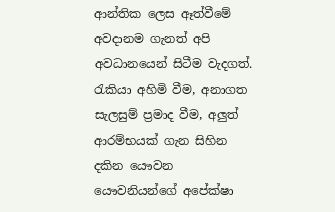ආන්තික ලෙස ඈත්වීමේ අවදානම ගැනත් අපි අවධානයෙන් සිටීම වැදගත්. රැකියා අහිමි වීම, අනාගත සැලසුම් ප්‍රමාද වීම, අලුත් ආරම්භයක් ගැන සිහින දකින යෞවන යෞවනියන්ගේ අපේක්ෂා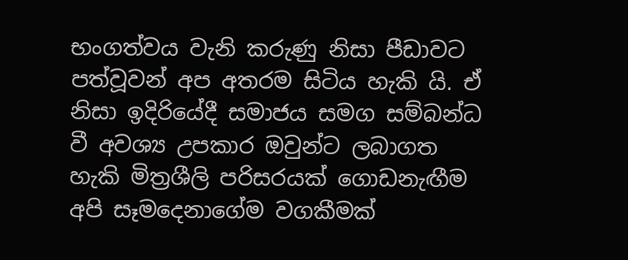භංගත්වය වැනි කරුණු නිසා පීඩාවට පත්වූවන් අප අතරම සිටිය හැකි යි. ඒ නිසා ඉදිරියේදී සමාජය සමග සම්බන්ධ වී අවශ්‍ය උපකාර ඔවුන්ට ලබාගත හැකි මිත්‍රශීලි පරිසරයක් ගොඩනැඟීම අපි සෑමදෙනාගේම වගකීමක්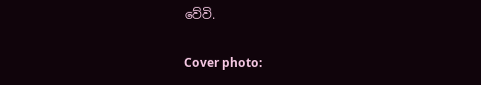වේවි.

Cover photo: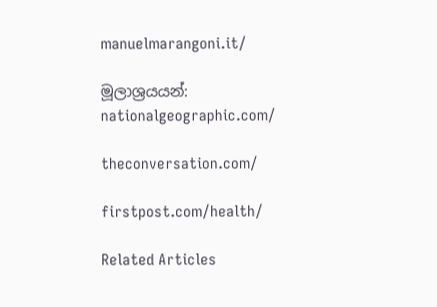manuelmarangoni.it/

මූලාශ්‍රයයන්: nationalgeographic.com/

theconversation.com/

firstpost.com/health/

Related Articles